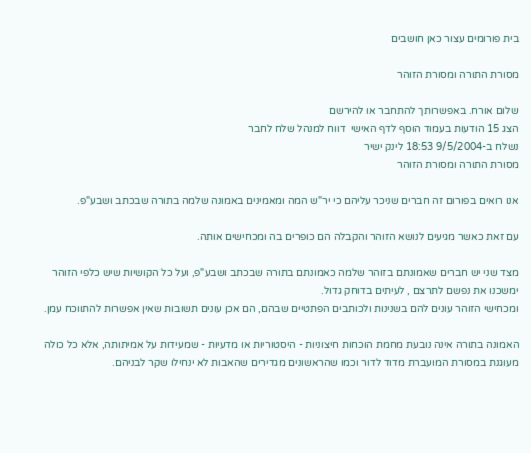בית פורומים עצור כאן חושבים

מסורת התורה ומסורת הזוהר

שלום אורח. באפשרותך להתחבר או להירשם
הצג 15 הודעות בעמוד הוסף לדף האישי  דווח למנהל שלח לחבר
נשלח ב-9/5/2004 18:53 לינק ישיר
מסורת התורה ומסורת הזוהר

אנו רואים בפורום זה חברים שניכר עליהם כי יר"ש המה ומאמינים באמונה שלמה בתורה שבכתב ושבע"פ.

עם זאת כאשר מגיעים לנושא הזוהר והקבלה הם כופרים בה ומכחישים אותה.

מצד שני יש חברים שאמונתם בזוהר שלמה כאמונתם בתורה שבכתב ושבע"פ, ועל כל הקושיות שיש כלפי הזוהר ימשכנו את נפשם לתרצם , לעיתים בדוחק גדול.
ומכחישי הזוהר עונים להם בשנינות ולכותבים הפתטיים שבהם, הם אכן עונים תשובות שאין אפשרות להתווכח עמן.

האמונה בתורה אינה נובעת מחמת הוכחות חיצוניות - היסטוריות או מדעיות - שמעידות על אמיתותה, אלא כל כולה מעוגנת במסורת המועברת מדוד לדור וכמו שהראשונים מגדירים שהאבות לא ינחילו שקר לבניהם.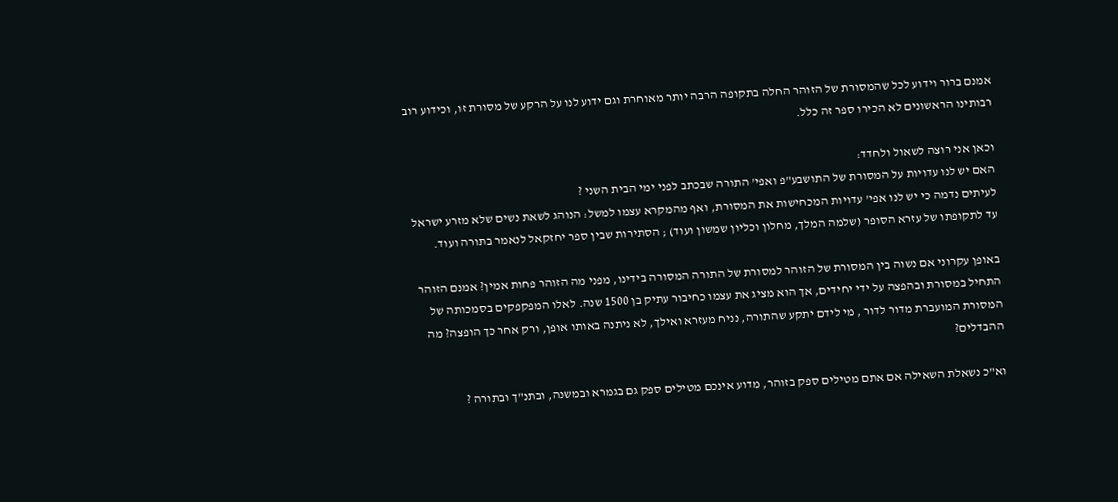אמנם ברור וידוע לכל שהמסורת של הזוהר החלה בתקופה הרבה יותר מאוחרת וגם ידוע לנו על הרקע של מסורת זו, וכידוע רוב רבותינו הראשונים לא הכירו ספר זה כלל.

וכאן אני רוצה לשאול ולחדד:
האם יש לנו עדויות על המסורת של התושבע"פ ואפי' התורה שבכתב לפני ימי הבית השני ?
לעיתים נדמה כי יש לנו אפי' עדויות המכחישות את המסורת, ואף מהמקרא עצמו למשל: הנוהג לשאת נשים שלא מזרע ישראל עד לתקופתו של עזרא הסופר (שלמה המלך, מחלון וכליון שמשון ועוד) ; הסתירות שבין ספר יחזקאל לנאמר בתורה ועוד.

באופן עקרוני אם נשוה בין המסורת של הזוהר למסורת של התורה המסורה בידינו, מפני מה הזוהר פחות אמין? אמנם הזוהר התחיל במסורת ובהפצה על ידי יחידים, אך הוא מציג את עצמו כחיבור עתיק בן 1500 שנה. לאלו המפקפקים בסמכותה של המסורת המועברת מדור לדור , מי לידם יתקע שהתורה, נניח מעזרא ואילך, לא ניתנה באותו אופן, ורק אחר כך הופצה? מה ההבדלים?

וא"כ נשאלת השאילה אם אתם מטילים ספק בזוהר, מדוע אינכם מטילים ספק גם בגמרא ובמשנה, ובתנ"ך ובתורה ?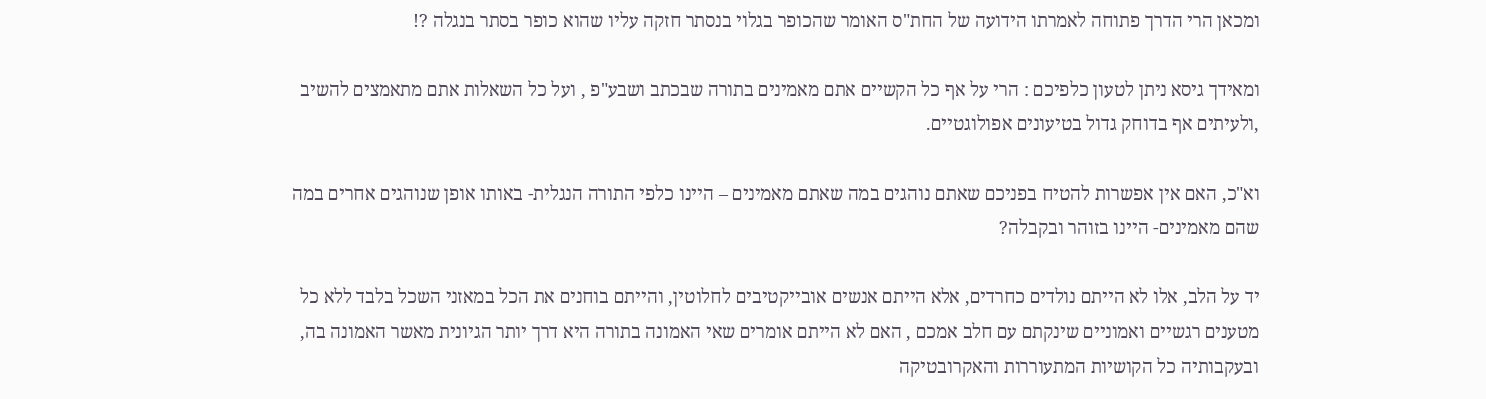ומכאן הרי הדרך פתוחה לאמרתו הידועה של החת"ס האומר שהכופר בגלוי בנסתר חזקה עליו שהוא כופר בסתר בנגלה ?!

ומאידך גיסא ניתן לטעון כלפיכם : הרי על אף כל הקשיים אתם מאמינים בתורה שבכתב ושבע"פ , ועל כל השאלות אתם מתאמצים להשיב ,ולעיתים אף בדוחק גדול בטיעונים אפולוגטיים.

וא"כ, האם אין אפשרות להטיח בפניכם שאתם נוהגים במה שאתם מאמינים – היינו כלפי התורה הנגלית- באותו אופן שנוהגים אחרים במה שהם מאמינים- היינו בזוהר ובקבלה?

יד על הלב, אלו לא הייתם נולדים כחרדים, אלא הייתם אנשים אובייקטיבים לחלוטין, והייתם בוחנים את הכל במאזני השכל בלבד ללא כל מטענים רגשיים ואמוניים שינקתם עם חלב אמכם , האם לא הייתם אומרים שאי האמונה בתורה היא דרך יותר הגיונית מאשר האמונה בה, ובעקבותיה כל הקושיות המתעוררות והאקרובטיקה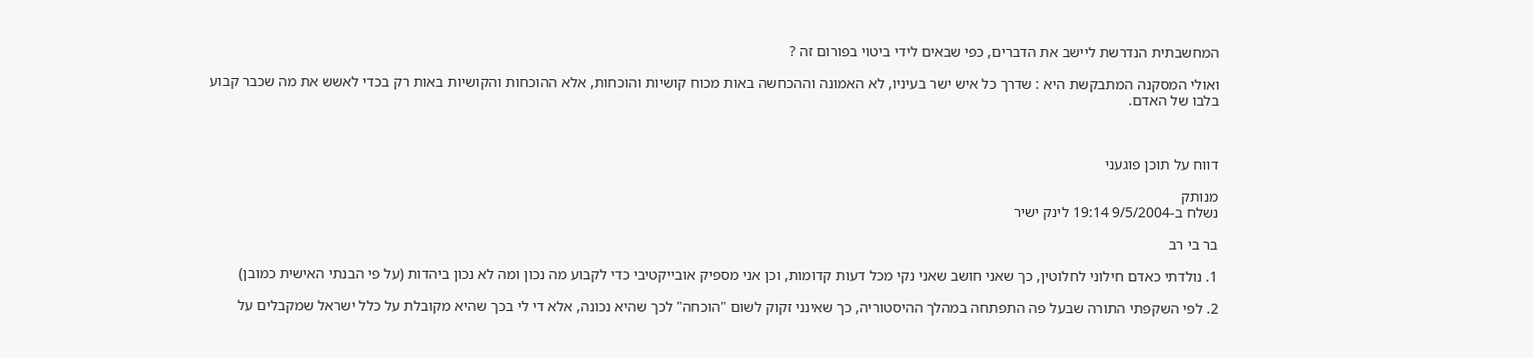המחשבתית הנדרשת ליישב את הדברים, כפי שבאים לידי ביטוי בפורום זה ?

ואולי המסקנה המתבקשת היא : שדרך כל איש ישר בעיניו, לא האמונה וההכחשה באות מכוח קושיות והוכחות, אלא ההוכחות והקושיות באות רק בכדי לאשש את מה שכבר קבוע בלבו של האדם.



דווח על תוכן פוגעני

מנותק
נשלח ב-9/5/2004 19:14 לינק ישיר

בר בי רב

1. נולדתי כאדם חילוני לחלוטין, כך שאני חושב שאני נקי מכל דעות קדומות, וכן אני מספיק אובייקטיבי כדי לקבוע מה נכון ומה לא נכון ביהדות (על פי הבנתי האישית כמובן)

2. לפי השקפתי התורה שבעל פה התפתחה במהלך ההיסטוריה, כך שאינני זקוק לשום "הוכחה" לכך שהיא נכונה, אלא די לי בכך שהיא מקובלת על כלל ישראל שמקבלים על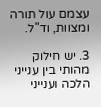עצמם עול תורה ומצוות, וד"ל.

3. יש חילוק מהותי בין ענייני הלכה וענייני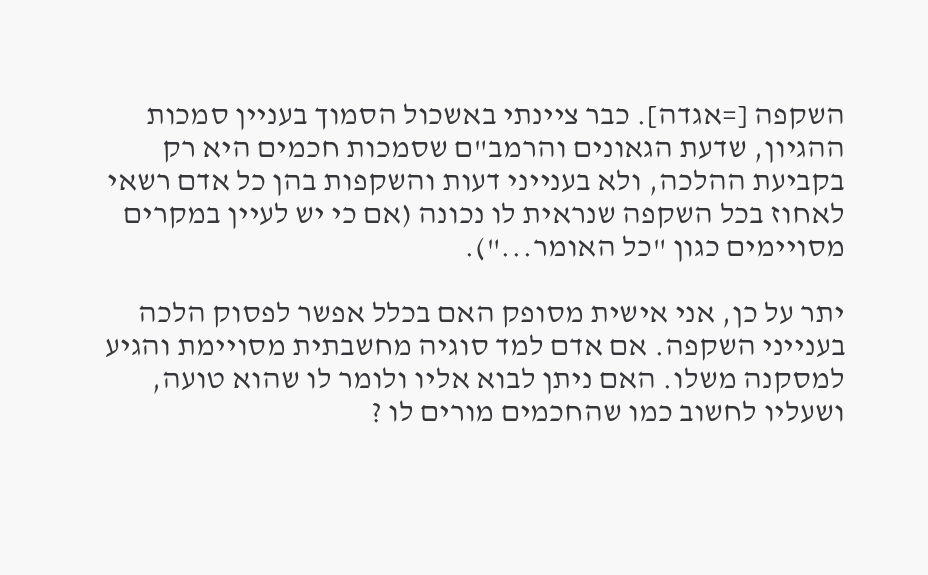השקפה [=אגדה]. כבר ציינתי באשכול הסמוך בעניין סמכות ההגיון, שדעת הגאונים והרמב"ם שסמכות חכמים היא רק בקביעת ההלכה, ולא בענייני דעות והשקפות בהן כל אדם רשאי לאחוז בכל השקפה שנראית לו נכונה (אם כי יש לעיין במקרים מסויימים כגון "כל האומר...").

יתר על כן, אני אישית מסופק האם בכלל אפשר לפסוק הלכה בענייני השקפה. אם אדם למד סוגיה מחשבתית מסויימת והגיע למסקנה משלו. האם ניתן לבוא אליו ולומר לו שהוא טועה, ושעליו לחשוב כמו שהחכמים מורים לו ?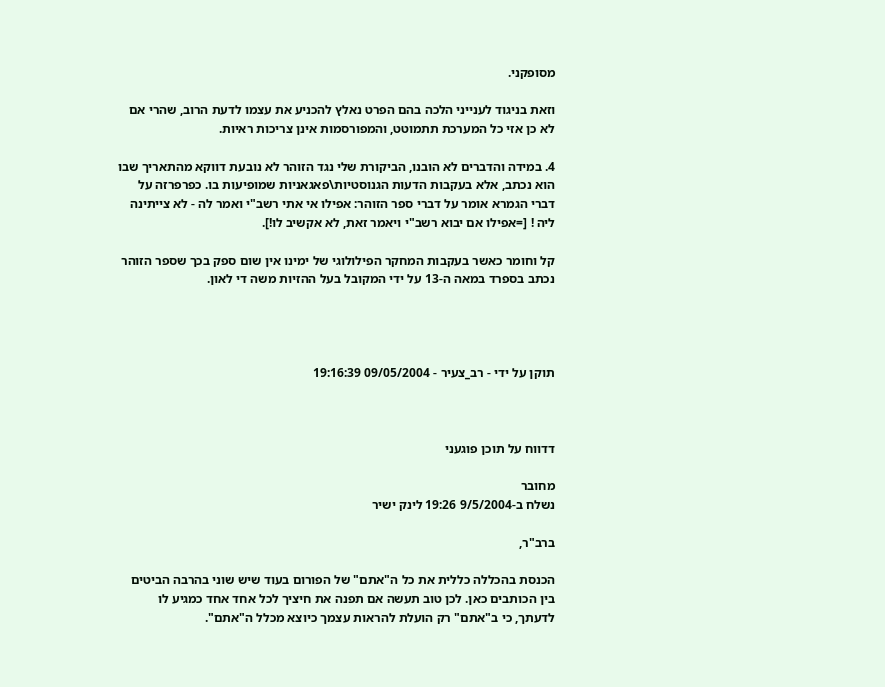מסופקני.

וזאת בניגוד לענייני הלכה בהם הפרט נאלץ להכניע את עצמו לדעת הרוב, שהרי אם לא כן אזי כל המערכת תתמוטט, והמפורסמות אינן צריכות ראיות.

4. במידה והדברים לא הובנו, הביקורת שלי נגד הזוהר לא נובעת דווקא מהתאריך שבו הוא נכתב, אלא בעקבות הדעות הגנוסטיות\פאגאניות שמופיעות בו. כפרפרזה על דברי הגמרא אומר על דברי ספר הזוהר: אפילו אי אתי רשב"י ואמר לה - לא צייתינה ליה ! [=אפילו אם יבוא רשב"י ויאמר זאת, לא אקשיב לו!].

קל וחומר כאשר בעקבות המחקר הפילולוגי של ימינו אין שום ספק בכך שספר הזוהר נכתב בספרד במאה ה-13 על ידי המקובל בעל ההזיות משה די לאון.




תוקן על ידי - רב_צעיר - 09/05/2004 19:16:39



דדווח על תוכן פוגעני

מחובר
נשלח ב-9/5/2004 19:26 לינק ישיר

ברב"ר,

הכנסת בהכללה כללית את כל ה"אתם" של הפורום בעוד שיש שוני בהרבה הביטים בין הכותבים כאן. לכן טוב תעשה אם תפנה את חיציך לכל אחד אחד כמגיע לו לדעתך, כי ב"אתם" רק הועלת להראות עצמך כיוצא מכלל ה"אתם".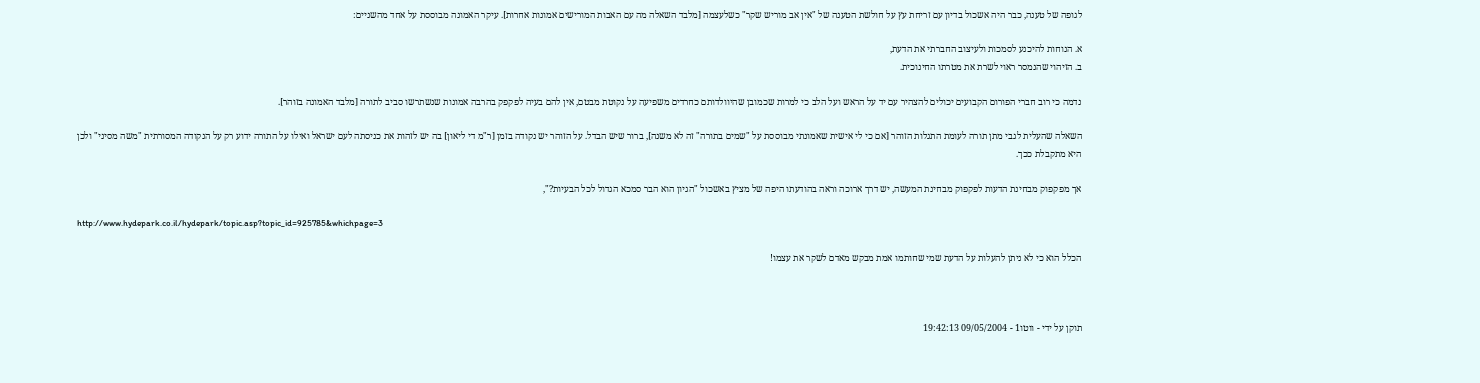לגופה של טענה, כבר היה אשכול בדיון עם זריחת עץ על חולשת הטענה של "אין אב מוריש שקר" כשלעצמה [מלבד השאלה מה עם האבות המורישים אמונות אחרות]. עיקר האמונה מבוססת על אחד מהשניים:

א. הנוחות להיכנע לסמכות ולעיצוב החברתי את הדעת,
ב. הזיהוי שהנמסר ראוי לשרת את מטרתו החינוכית.

נדמה כי רוב חברי הפורום הקבועים יכולים להצהיר עם יד על הראש ועל הלב כי למרות שכמובן שהיוולדותם כחרדים משפיעה על נקוטת מבטם, אין להם בעיה לפקפק בהרבה אמונות שנשתרשו סביב לתורה [מלבד האמונה בזוהר].

השאלה שהעלית לגבי מתן תורה לעומת התגלות הזוהר [אם כי לי אישית שאמונתי מבוססת על "שמים בתורה" זה לא משנה], ברור שיש הבדל. על הזוהר יש נקודה בזמן [ר"מ די ליאון] בה יש לזהות את כניסתה לעם ישראל ואילו על התורה ידוע רק על הנקודה המסורתית "משה מסיני" ולכן היא מתקבלת ככך.

אך מפקפוק מבחינת הדעות לפקפוק מבחינת המעשה, יש דרך ארוכה וראה בהודעתו היפה של מציץ באשכול "הגיון הוא הבר סמכא הגדול לכל הבעיות?",

http://www.hydepark.co.il/hydepark/topic.asp?topic_id=925785&whichpage=3

הכלל הוא כי לא ניתן להעלות על הדעת שמי שחותמו אמת מבקש מאדם לשקר את עצמו!



תוקן על ידי - ווטו1 - 09/05/2004 19:42:13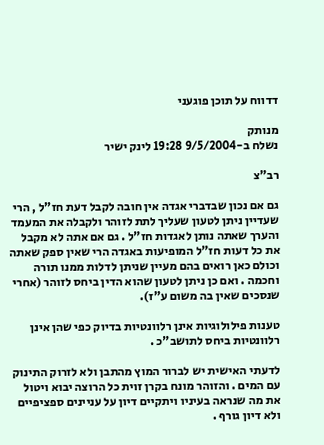דדווח על תוכן פוגעני

מנותק
נשלח ב-9/5/2004 19:28 לינק ישיר

רב"צ

גם אם נכון שבדברי אגדה אין חובה לקבל דעת חז"ל , הרי שעדיין ניתן לטעון שעליך לתת לזוהר ולקבלה את המעמד והערך שאתה נותן לאגדות חז"ל . גם אם אתה לא מקבל את כל דעות חז"ל המופיעות באגדה הרי שאין ספק שאתה וכולם כאן רואים בהם מעיין שניתן לדלות ממנו תורה וחכמה . ואם כן ניתן לטעון שהוא הדין ביחס לזוהר (אחרי שנסכים שאין בה משום ע"ז).

טענות פילולוגיות אינן רלוונטיות בדיוק כפי שהן אינן רלוונטיות ביחס לתושב"כ .

לדעתי האישית יש לברור המוץ מהתבן ולא לזרוק התינוק עם המים . והזוהר מונח בקרן זוית כל הרוצה יבוא ויטול את מה שנראה בעיניו ויתקיים דיון על עניינים ספציפיים ולא דיון גורף .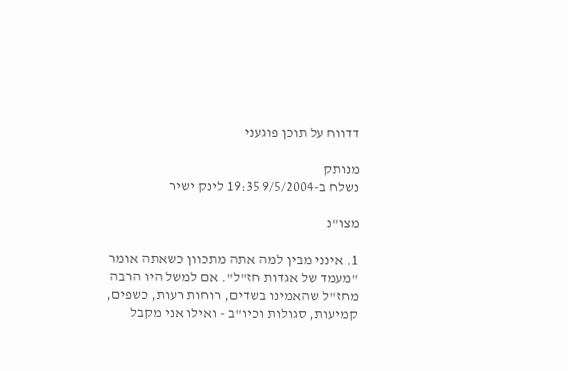דדווח על תוכן פוגעני

מנותק
נשלח ב-9/5/2004 19:35 לינק ישיר

מצו"נ

1. אינני מבין למה אתה מתכוון כשאתה אומר "מעמד של אגדות חז"ל". אם למשל היו הרבה מחז"ל שהאמינו בשדים, רוחות רעות, כשפים, קמיעות, סגולות וכיו"ב - ואילו אני מקבל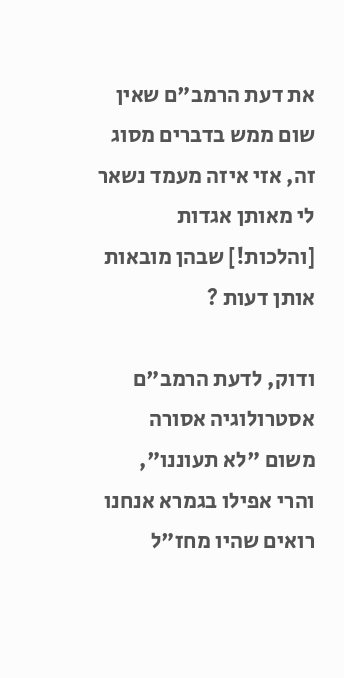את דעת הרמב"ם שאין שום ממש בדברים מסוג זה, אזי איזה מעמד נשאר לי מאותן אגדות [והלכות!] שבהן מובאות אותן דעות ?

ודוק, לדעת הרמב"ם אסטרולוגיה אסורה משום "לא תעוננו", והרי אפילו בגמרא אנחנו רואים שהיו מחז"ל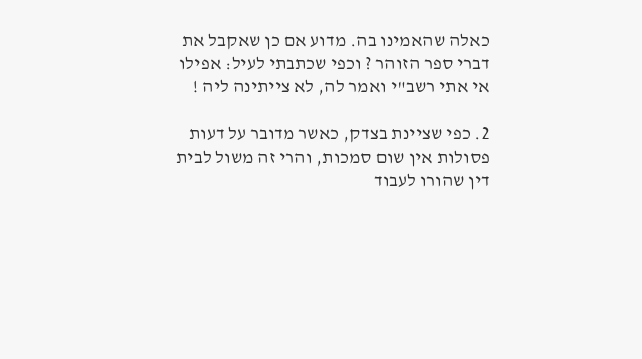כאלה שהאמינו בה. מדוע אם כן שאקבל את דברי ספר הזוהר ? וכפי שכתבתי לעיל: אפילו אי אתי רשב"י ואמר לה, לא צייתינה ליה !

2. כפי שציינת בצדק, כאשר מדובר על דעות פסולות אין שום סמכות, והרי זה משול לבית דין שהורו לעבוד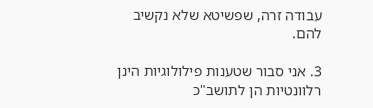עבודה זרה, שפשיטא שלא נקשיב להם.

3. אני סבור שטענות פילולוגיות הינן רלוונטיות הן לתושב"כ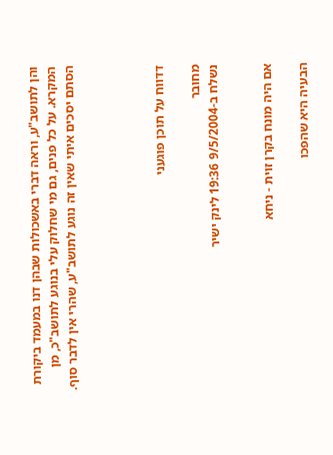והן לתושב"ע, וראה דברי באשכולות שבהן דנו במעמד ביקורת המקרא. על כל פנים, גם מי שחלוק עלי בנוגע לתושב"כ, מן הסתם יסכים איתי שאין זה נוגע לתושב"ע, שהרי אין לדבר סוף.




דדווח על תוכן פוגעני

מחובר
נשלח ב-9/5/2004 19:36 לינק ישיר


אם היה מונח בקרן זוית - ניחא

הבעיה היא שהפכו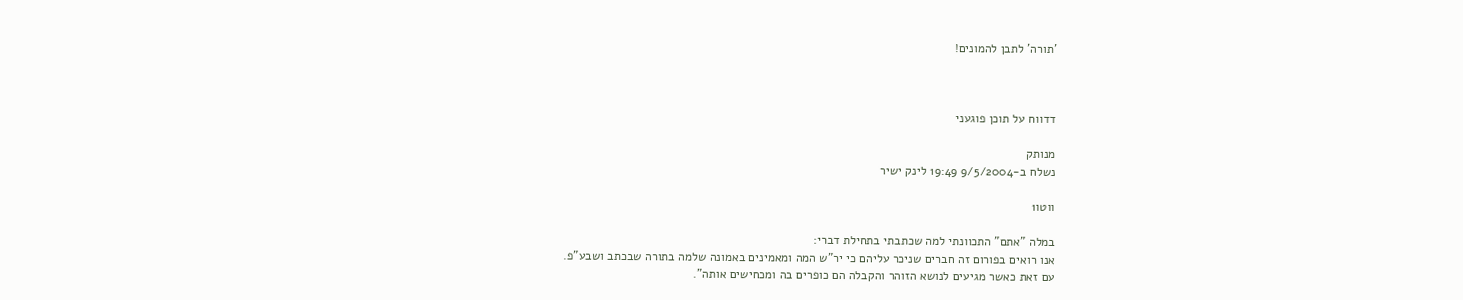'תורה' לתבן להמונים!



דדווח על תוכן פוגעני

מנותק
נשלח ב-9/5/2004 19:49 לינק ישיר

ווטו1

במלה "אתם" התכוונתי למה שכתבתי בתחילת דברי:
אנו רואים בפורום זה חברים שניכר עליהם כי יר"ש המה ומאמינים באמונה שלמה בתורה שבכתב ושבע"פ.
עם זאת כאשר מגיעים לנושא הזוהר והקבלה הם כופרים בה ומכחישים אותה".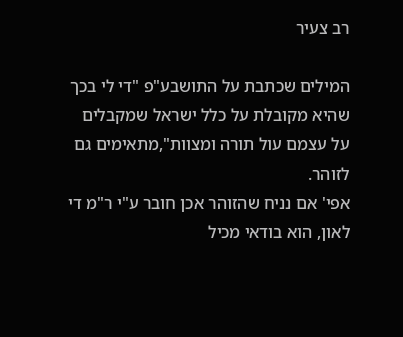רב צעיר

המילים שכתבת על התושבע"פ "די לי בכך שהיא מקובלת על כלל ישראל שמקבלים על עצמם עול תורה ומצוות",מתאימים גם לזוהר.
אפי' אם נניח שהזוהר אכן חובר ע"י ר"מ די לאון, הוא בודאי מכיל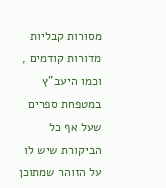מסורות קבליות מדורות קודמים , וכמו היעב"ץ במטפחת ספרים שעל אף כל הביקורת שיש לו על הזוהר שמתוכן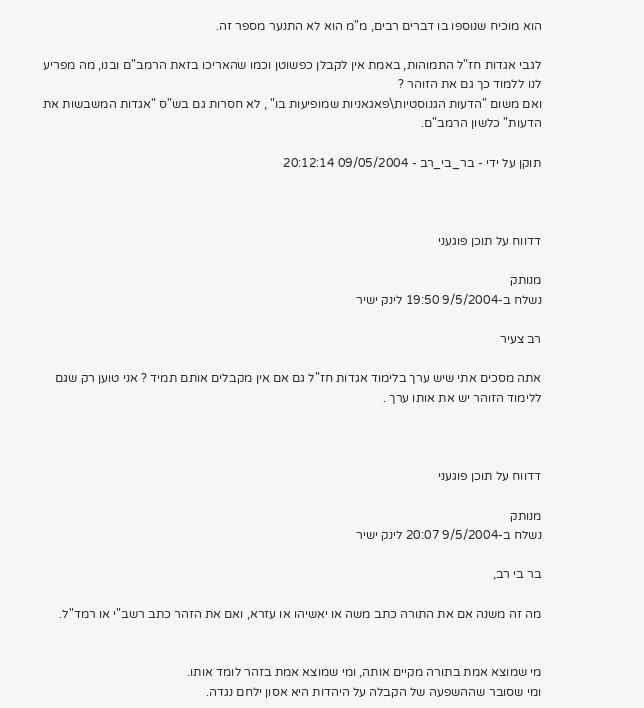הוא מוכיח שנוספו בו דברים רבים, מ"מ הוא לא התנער מספר זה.

לגבי אגדות חז"ל התמוהות, באמת אין לקבלן כפשוטן וכמו שהאריכו בזאת הרמב"ם ובנו, מה מפריע לנו ללמוד כך גם את הזוהר ?
ואם משום "הדעות הגנוסטיות\פאגאניות שמופיעות בו" , לא חסרות גם בש"ס "אגדות המשבשות את הדעות" כלשון הרמב"ם.

תוקן על ידי - בר_בי_רב - 09/05/2004 20:12:14



דדווח על תוכן פוגעני

מנותק
נשלח ב-9/5/2004 19:50 לינק ישיר

רב צעיר

אתה מסכים אתי שיש ערך בלימוד אגדות חז"ל גם אם אין מקבלים אותם תמיד ? אני טוען רק שגם ללימוד הזוהר יש את אותו ערך .



דדווח על תוכן פוגעני

מנותק
נשלח ב-9/5/2004 20:07 לינק ישיר

בר בי רב,

מה זה משנה אם את התורה כתב משה או יאשיהו או עזרא, ואם את הזהר כתב רשב"י או רמד"ל.


מי שמוצא אמת בתורה מקיים אותה, ומי שמוצא אמת בזהר לומד אותו.
ומי שסובר שההשפעה של הקבלה על היהדות היא אסון ילחם נגדה.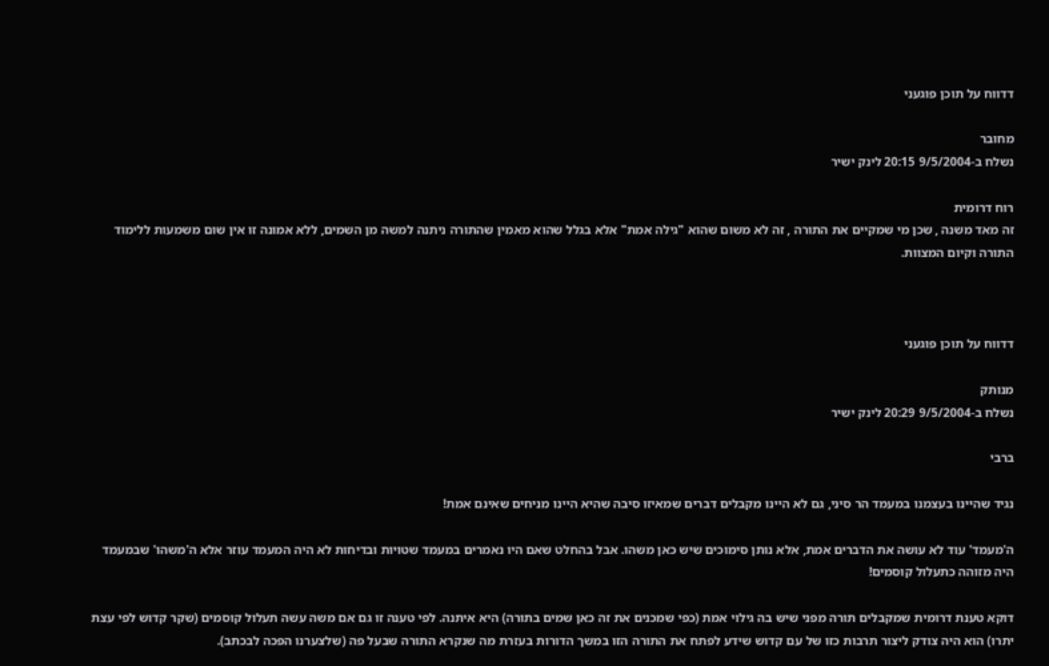דדווח על תוכן פוגעני

מחובר
נשלח ב-9/5/2004 20:15 לינק ישיר

רוח דרומית
זה מאד משנה , שכן מי שמקיים את התורה , זה לא משום שהוא "גילה אמת" אלא בגלל שהוא מאמין שהתורה ניתנה למשה מן השמים, ללא אמונה זו אין שום משמעות ללימוד התורה וקיום המצוות.



דדווח על תוכן פוגעני

מנותק
נשלח ב-9/5/2004 20:29 לינק ישיר

ברבי

נגיד שהיינו בעצמנו במעמד הר סיני, גם לא היינו מקבלים דברים שמאיזו סיבה שהיא היינו מניחים שאינם אמת!

ה'מעמד' עוד לא עושה את הדברים אמת, אלא נותן סימוכים שיש כאן משהו. אבל בהחלט שאם היו נאמרים במעמד שטויות ובדיחות לא היה המעמד עוזר אלא ה'משהו' שבמעמד היה מזוהה כתעלול קוסמים!

דוקא טענת דרומית שמקבלים תורה מפני שיש בה גילוי אמת (כפי שמכנים את זה כאן שמים בתורה) היא איתנה. לפי טענה זו גם אם משה עשה תעלול קוסמים (שקר קדוש לפי עצת יתרו) הוא היה צודק ליצור תרבות כזו של עם קדוש שידע לפתח את התורה הזו במשך הדורות בעזרת מה שנקרא התורה שבעל פה (שלצערנו הפכה לבכתב).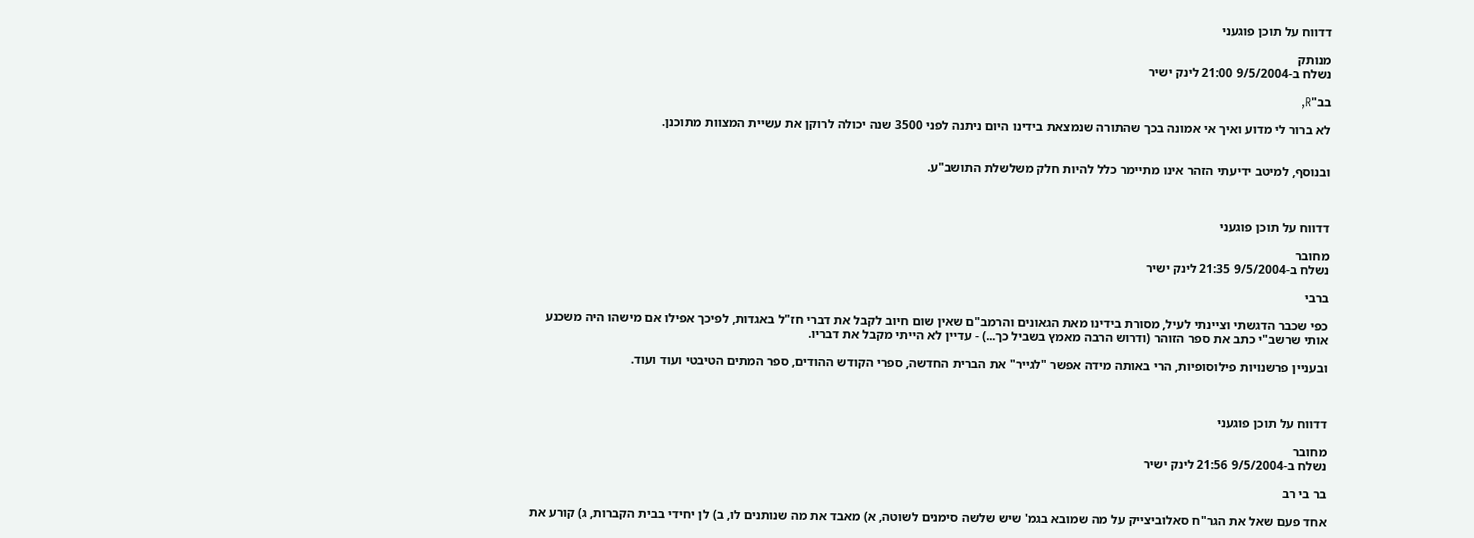דדווח על תוכן פוגעני

מנותק
נשלח ב-9/5/2004 21:00 לינק ישיר

בב"R,

לא ברור לי מדוע ואיך אי אמונה בכך שהתורה שנמצאת בידינו היום ניתנה לפני 3500 שנה יכולה לרוקן את עשיית המצוות מתוכנן.


ובנוסף, למיטב ידיעתי הזהר אינו מתיימר כלל להיות חלק משלשלת התושב"ע.



דדווח על תוכן פוגעני

מחובר
נשלח ב-9/5/2004 21:35 לינק ישיר

ברבי

כפי שכבר הדגשתי וציינתי לעיל, מסורת בידינו מאת הגאונים והרמב"ם שאין שום חיוב לקבל את דברי חז"ל באגדות, לפיכך אפילו אם מישהו היה משכנע אותי שרשב"י כתב את ספר הזוהר (ודרוש הרבה מאמץ בשביל כך...) - עדיין לא הייתי מקבל את דבריו.

ובעניין פרשנויות פילוסופיות, הרי באותה מידה אפשר "לגייר" את הברית החדשה, ספרי הקודש ההודים, ספר המתים הטיבטי ועוד ועוד.



דדווח על תוכן פוגעני

מחובר
נשלח ב-9/5/2004 21:56 לינק ישיר

בר בי רב

אחד פעם שאל את הגר"ח סאלוביצייק על מה שמובא בגמ' שיש שלשה סימנים לשוטה, א) מאבד את מה שנותנים לו, ב) לן יחידי בבית הקברות, ג) קורע את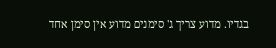בגדיו. מדוע צריך ג' סימנים מדוע אין סימן אחד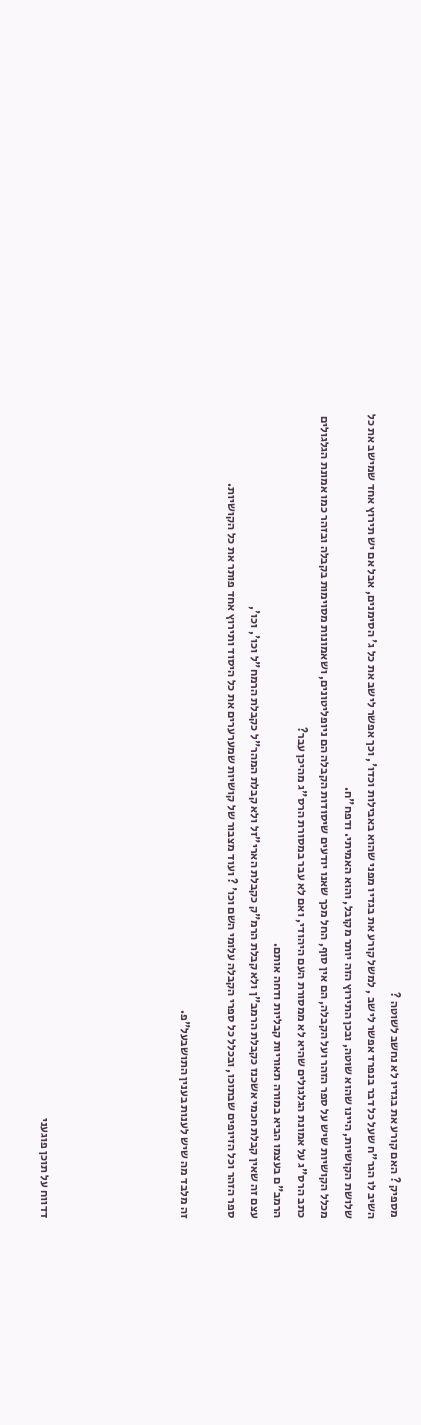מספיק ? האם קורע את בגדיו לא נחשב לשוטה ?
השיב לו הגר"ח שעל כל דבר בנפרד אפשר לישב , למשל קורע את בגדיו מפני שהוא באבילות וכדו', וכך אפשר לישב את כל ג' הסימנים, אבל אם יש תירוץ אחד שמישב את כל שלושת הקושיות, היינו שהוא שוטה, ובכן התירוץ הזה יותר מקובל, והוא האמיתי. ודפח"ח.
מכלל הקושיות שיש על ספר הזהר ועל הקבלה, הם אין סוף, החל מכך שאנו יודעים שיסודות הקבלה הם ניופליטונים, ושאמונות מסוימות בקבלה ובזהר כמו אמונת הגלגולים כתב הרס"ג על אמונת הגלגולים שהיא לא ממסורת העם היהודי, ואם לא עבר במסורת הרס"ג מהיכן עבר?
הרמב"ם בעצמו הביא במורה תאוריות קבליות ודחה אותם.
עצם זה שאין קבלת חכמי אשכנז כקבלת הרמב"ן ולא קבלת הרמ"ק כקבלת הארי"זל ולא קבלת המהר"ל כקבלת הרמח"ל וכו', וכו',
ספר הזהר וכל הזיופים שבתוכו, ובכלל כל ספרי הקבלה עלומי השם וכו' ? ועוד מצבור של קושיות שמערערים את כל היסוד ותירוץ אחד פותר את כל הקושיות.

זה מלבד מה שיש לענות בענין התושבעל"פ.





דדווח על תוכן פוגעני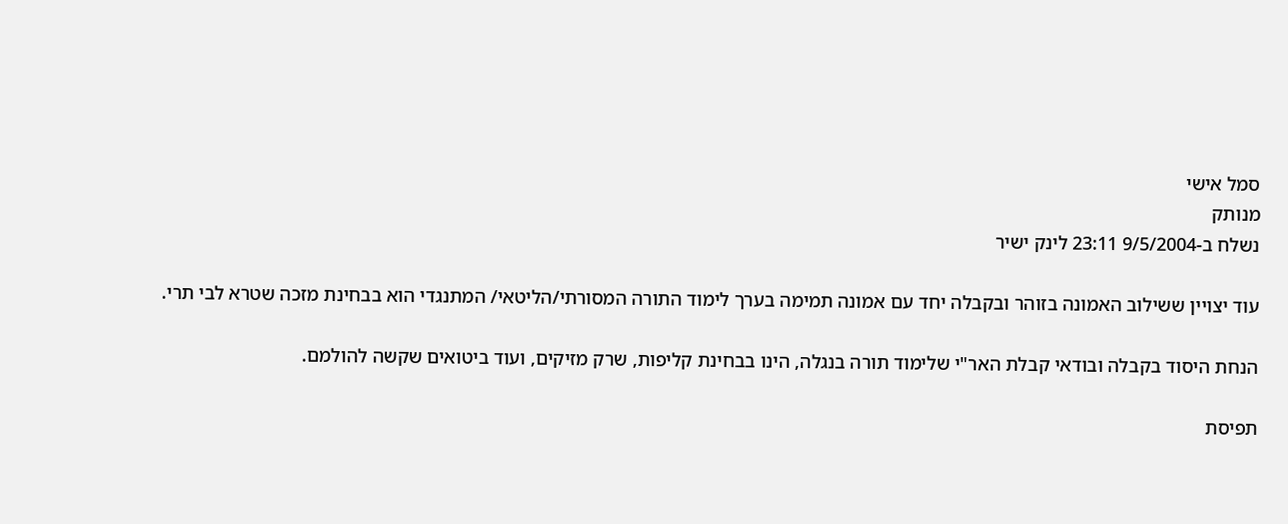סמל אישי
מנותק
נשלח ב-9/5/2004 23:11 לינק ישיר

עוד יצויין ששילוב האמונה בזוהר ובקבלה יחד עם אמונה תמימה בערך לימוד התורה המסורתי/הליטאי/ המתנגדי הוא בבחינת מזכה שטרא לבי תרי.

הנחת היסוד בקבלה ובודאי קבלת האר"י שלימוד תורה בנגלה, הינו בבחינת קליפות, שרק מזיקים, ועוד ביטואים שקשה להולמם.

תפיסת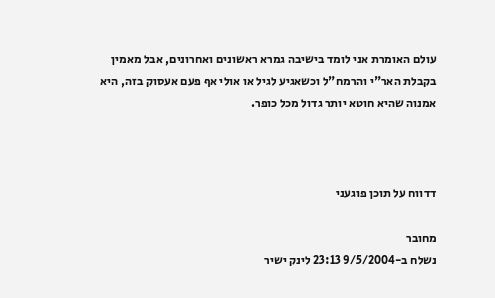עולם האומרת אני לומד בישיבה גמרא ראשונים ואחרונים, אבל מאמין בקבלת האר"י והרמח"ל וכשאגיע לגיל או אולי אף פעם אעסוק בזה, היא אמנוה שהיא חוטא יותר גדול מכל כופר.



דדווח על תוכן פוגעני

מחובר
נשלח ב-9/5/2004 23:13 לינק ישיר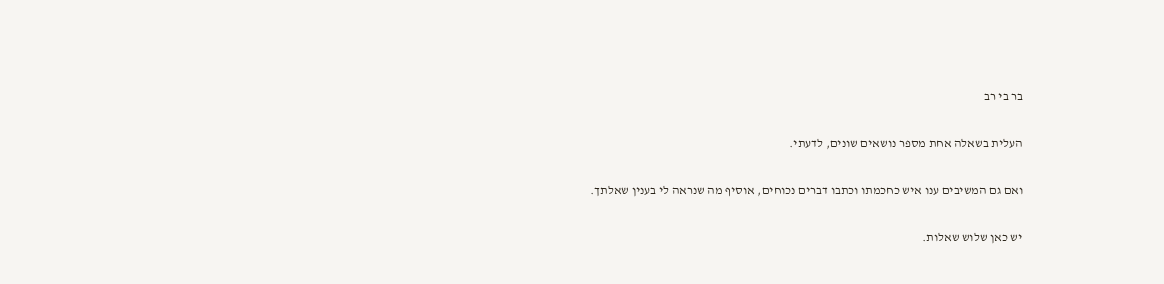בר בי רב

העלית בשאלה אחת מספר נושאים שונים, לדעתי.

ואם גם המשיבים ענו איש כחכמתו וכתבו דברים נכוחים, אוסיף מה שנראה לי בענין שאלתך.

יש כאן שלוש שאלות.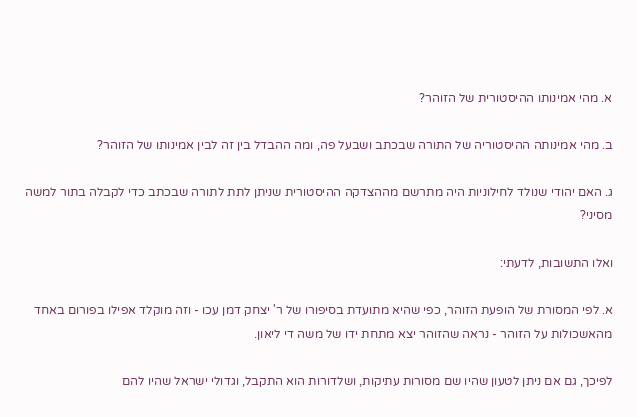א. מהי אמינותו ההיסטורית של הזוהר?

ב. מהי אמינותה ההיסטוריה של התורה שבכתב ושבעל פה, ומה ההבדל בין זה לבין אמינותו של הזוהר?

ג. האם יהודי שנולד לחילוניות היה מתרשם מההצדקה ההיסטורית שניתן לתת לתורה שבכתב כדי לקבלה בתור למשה מסיני?

ואלו התשובות, לדעתי:

א. לפי המסורת של הופעת הזוהר, כפי שהיא מתועדת בסיפורו של ר' יצחק דמן עכו - וזה מוקלד אפילו בפורום באחד מהאשכולות על הזוהר - נראה שהזוהר יצא מתחת ידו של משה די ליאון.

לפיכך, גם אם ניתן לטעון שהיו שם מסורות עתיקות, ושלדורות הוא התקבל, וגדולי ישראל שהיו להם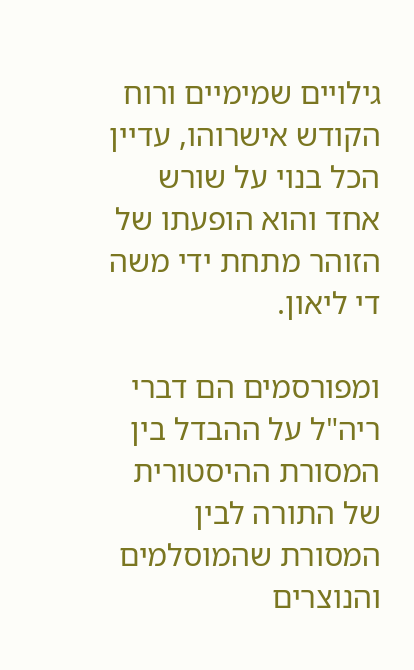גילויים שמימיים ורוח הקודש אישרוהו, עדיין הכל בנוי על שורש אחד והוא הופעתו של הזוהר מתחת ידי משה די ליאון.

ומפורסמים הם דברי ריה"ל על ההבדל בין המסורת ההיסטורית של התורה לבין המסורת שהמוסלמים והנוצרים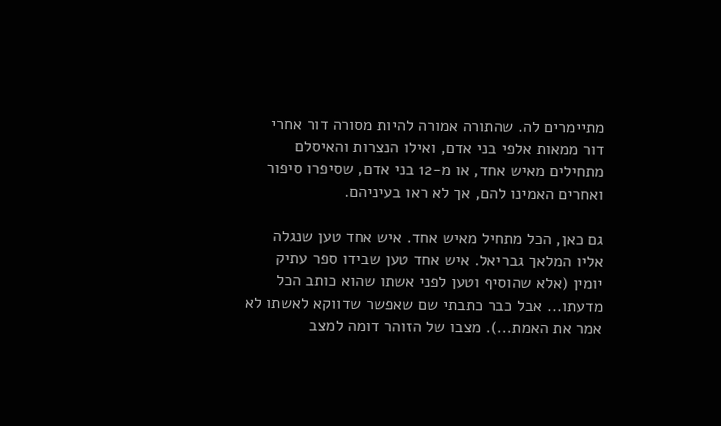מתיימרים לה. שהתורה אמורה להיות מסורה דור אחרי דור ממאות אלפי בני אדם, ואילו הנצרות והאיסלם מתחילים מאיש אחד, או מ-12 בני אדם, שסיפרו סיפור ואחרים האמינו להם, אך לא ראו בעיניהם.

גם כאן, הכל מתחיל מאיש אחד. איש אחד טען שנגלה אליו המלאך גבריאל. איש אחד טען שבידו ספר עתיק יומין (אלא שהוסיף וטען לפני אשתו שהוא כותב הכל מדעתו... אבל כבר כתבתי שם שאפשר שדווקא לאשתו לא אמר את האמת...). מצבו של הזוהר דומה למצב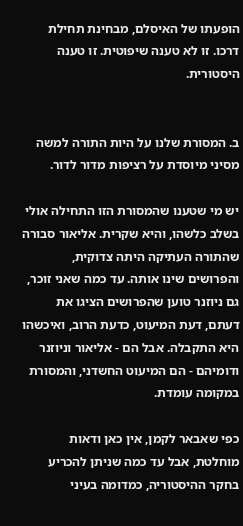הופעתו של האיסלם, מבחינת תחילת דרכו. זו לא טענה שיפוטית. זו טענה היסטורית.


ב. המסורת שלנו על היות התורה למשה מסיני מיוסדת על רציפות מדור לדור.

יש מי שטענו שהמסורת הזו התחילה אולי בשלב כלשהו, והיא שקרית. אליאור סבורה שהתורה העתיקה היתה צדוקית, והפרושים שינו אותה. עד כמה שאני זוכר, גם ניוזנר טוען שהפרושים הציגו את דעתם, דעת המיעוט, כדעת הרוב, ואיכשהו היא התקבלה. אבל הם - אליאור וניוזנר ודומיהם - הם המיעוט החשדני, והמסורת במקומה עומדת.

כפי שאבאר לקמן, אין כאן ודאות מוחלטת, אבל עד כמה שניתן להכריע בחקר ההיסטוריה, כמדומה בעיני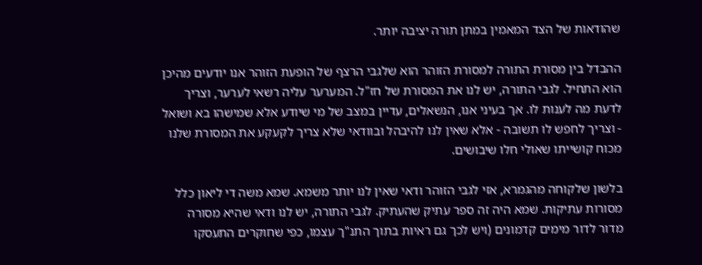שהודאות של הצד המאמין במתן תורה יציבה יותר.

ההבדל בין מסורת התורה למסורת הזוהר הוא שלגבי הרצף של הופעת הזוהר אנו יודעים מהיכן הוא התחיל. לגבי התורה, יש לנו את המסורת של חז"ל. המערער עליה רשאי לערער, וצריך לדעת מה לענות לו. אך בעיני אנו, הנשאלים, עדיין במצב של מי שיודע אלא שמישהו בא ושואל - וצריך לחפש לו תשובה - אלא שאין לנו להיבהל ובוודאי שלא צריך לקעקע את המסורת שלנו מכוח קושייתו שאולי חלו שיבושים.

בלשון שלקוחה מהגמרא, אזי לגבי הזוהר ודאי שאין לנו יותר משמא. שמא משה די ליאון כלל מסורות עתיקות. שמא היה זה ספר עתיק שהעתיק. לגבי התורה, יש לנו ודאי שהיא מסורה מדור לדור מימים קדמונים (ויש לכך גם ראיות בתוך התנ"ך עצמו, כפי שחוקרים התעסקו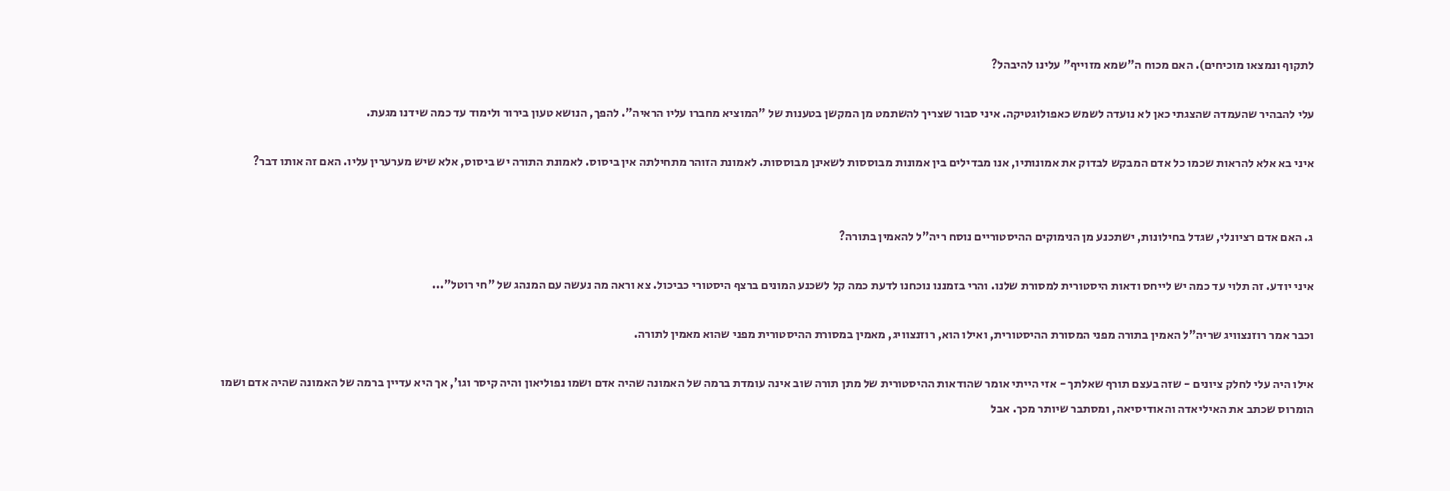לתקוף ונמצאו מוכיחים). האם מכוח ה"שמא מזוייף" עלינו להיבהל?

עלי להבהיר שהעמדה שהצגתי כאן לא נועדה לשמש כאפולוגטיקה. איני סבור שצריך להשתמט מן המקשן בטענות של "המוציא מחברו עליו הראיה". להפך, הנושא טעון בירור ולימוד עד כמה שידנו מגעת.

איני בא אלא להראות שכמו כל אדם המבקש לבדוק את אמונותיו, אנו מבדילים בין אמונות מבוססות לשאינן מבוססות. לאמונת הזוהר מתחילתה אין ביסוס. לאמונת התורה יש ביסוס, אלא שיש מערערין עליו. האם זה אותו דבר?


ג. האם אדם רציונלי, שגדל בחילונות, ישתכנע מן הנימוקים ההיסטוריים נוסח ריה"ל להאמין בתורה?

איני יודע. זה תלוי עד כמה יש לייחס ודאות היסטורית למסורת שלנו. והרי בזמננו נוכחנו לדעת כמה קל לשכנע המונים ברצף היסטורי כביכול. צא וראה מה נעשה עם המנהג של "חי רוטל"...

וכבר אמר רוזנצוויג שריה"ל האמין בתורה מפני המסורת ההיסטורית, ואילו הוא, רוזנצוויג, מאמין במסורת ההיסטורית מפני שהוא מאמין לתורה.

אילו היה עלי לחלק ציונים - שזה בעצם תורף שאלתך - אזי הייתי אומר שהודאות ההיסטורית של מתן תורה שוב אינה עומדת ברמה של האמונה שהיה אדם ושמו נפוליאון והיה קיסר וגו', אך היא עדיין ברמה של האמונה שהיה אדם ושמו הומרוס שכתב את האיליאדה והאודיסיאה, ומסתבר שיותר מכך. אבל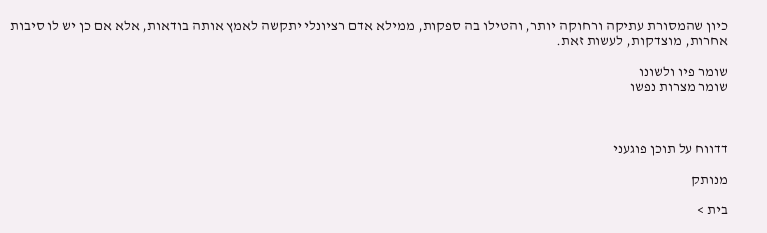כיון שהמסורת עתיקה ורחוקה יותר, והטילו בה ספקות, ממילא אדם רציונלי יתקשה לאמץ אותה בודאות, אלא אם כן יש לו סיבות אחרות, מוצדקות, לעשות זאת.

שומר פיו ולשונו
שומר מצרות נפשו



דדווח על תוכן פוגעני

מנותק

בית >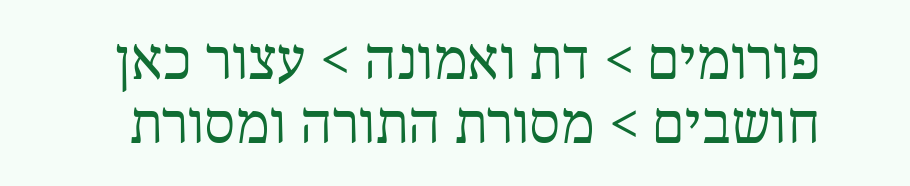פורומים > דת ואמונה > עצור כאן חושבים > מסורת התורה ומסורת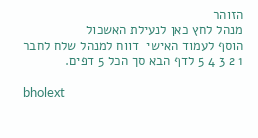הזוהר
מנהל לחץ כאן לנעילת האשכול
הוסף לעמוד האישי  דווח למנהל שלח לחבר
1 2 3 4 5 לדף הבא סך הכל 5 דפים.

bholext